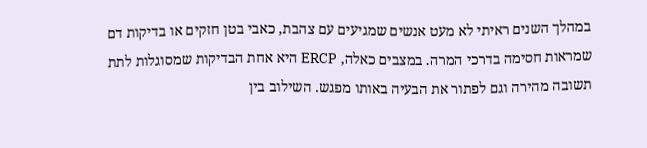במהלך השנים ראיתי לא מעט אנשים שמגיעים עם צהבת, כאבי בטן חזקים או בדיקות דם שמראות חסימה בדרכי המרה. במצבים כאלה, ERCP היא אחת הבדיקות שמסוגלות לתת תשובה מהירה וגם לפתור את הבעיה באותו מפגש. השילוב בין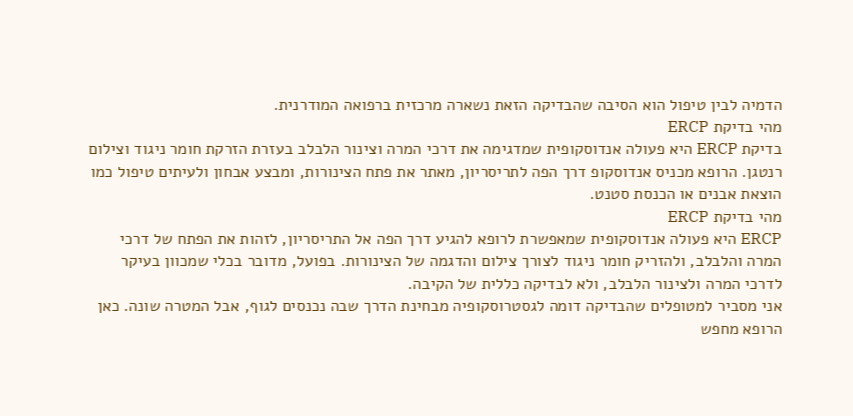הדמיה לבין טיפול הוא הסיבה שהבדיקה הזאת נשארה מרכזית ברפואה המודרנית.
מהי בדיקת ERCP
בדיקת ERCP היא פעולה אנדוסקופית שמדגימה את דרכי המרה וצינור הלבלב בעזרת הזרקת חומר ניגוד וצילום רנטגן. הרופא מכניס אנדוסקופ דרך הפה לתריסריון, מאתר את פתח הצינורות, ומבצע אבחון ולעיתים טיפול כמו הוצאת אבנים או הכנסת סטנט.
מהי בדיקת ERCP
ERCP היא פעולה אנדוסקופית שמאפשרת לרופא להגיע דרך הפה אל התריסריון, לזהות את הפתח של דרכי המרה והלבלב, ולהזריק חומר ניגוד לצורך צילום והדגמה של הצינורות. בפועל, מדובר בכלי שמכוון בעיקר לדרכי המרה ולצינור הלבלב, ולא לבדיקה כללית של הקיבה.
אני מסביר למטופלים שהבדיקה דומה לגסטרוסקופיה מבחינת הדרך שבה נכנסים לגוף, אבל המטרה שונה. כאן הרופא מחפש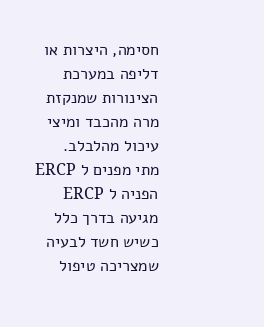חסימה, היצרות או דליפה במערכת הצינורות שמנקזת מרה מהכבד ומיצי עיכול מהלבלב.
מתי מפנים ל ERCP
הפניה ל ERCP מגיעה בדרך כלל כשיש חשד לבעיה שמצריכה טיפול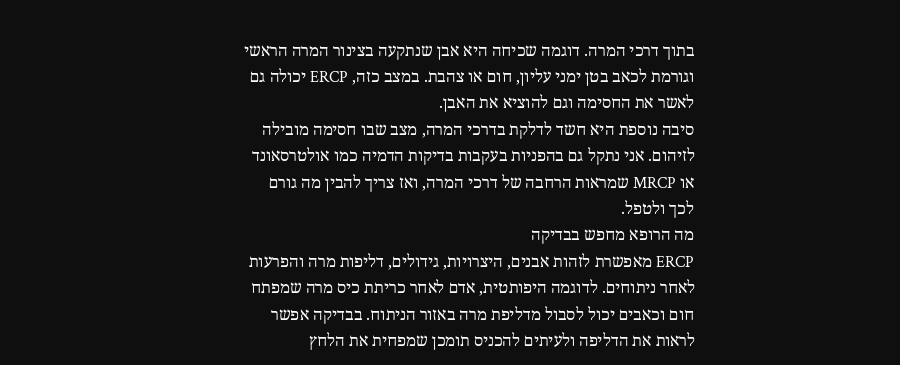בתוך דרכי המרה. דוגמה שכיחה היא אבן שנתקעה בצינור המרה הראשי וגורמת לכאב בטן ימני עליון, חום או צהבת. במצב כזה, ERCP יכולה גם לאשר את החסימה וגם להוציא את האבן.
סיבה נוספת היא חשד לדלקת בדרכי המרה, מצב שבו חסימה מובילה לזיהום. אני נתקל גם בהפניות בעקבות בדיקות הדמיה כמו אולטרסאונד או MRCP שמראות הרחבה של דרכי המרה, ואז צריך להבין מה גורם לכך ולטפל.
מה הרופא מחפש בבדיקה
ERCP מאפשרת לזהות אבנים, היצרויות, גידולים, דליפות מרה והפרעות לאחר ניתוחים. לדוגמה היפותטית, אדם לאחר כריתת כיס מרה שמפתח חום וכאבים יכול לסבול מדליפת מרה באזור הניתוח. בבדיקה אפשר לראות את הדליפה ולעיתים להכניס תומכן שמפחית את הלחץ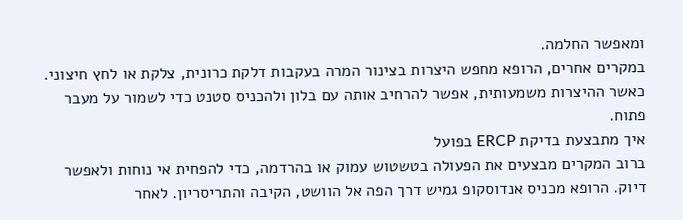ומאפשר החלמה.
במקרים אחרים, הרופא מחפש היצרות בצינור המרה בעקבות דלקת כרונית, צלקת או לחץ חיצוני. כאשר ההיצרות משמעותית, אפשר להרחיב אותה עם בלון ולהכניס סטנט כדי לשמור על מעבר פתוח.
איך מתבצעת בדיקת ERCP בפועל
ברוב המקרים מבצעים את הפעולה בטשטוש עמוק או בהרדמה, כדי להפחית אי נוחות ולאפשר דיוק. הרופא מכניס אנדוסקופ גמיש דרך הפה אל הוושט, הקיבה והתריסריון. לאחר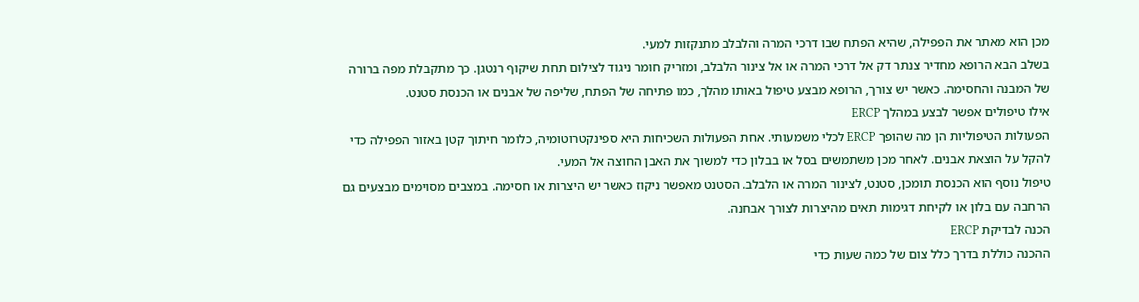מכן הוא מאתר את הפפילה, שהיא הפתח שבו דרכי המרה והלבלב מתנקזות למעי.
בשלב הבא הרופא מחדיר צנתר דק אל דרכי המרה או אל צינור הלבלב, ומזריק חומר ניגוד לצילום תחת שיקוף רנטגן. כך מתקבלת מפה ברורה של המבנה והחסימה. כאשר יש צורך, הרופא מבצע טיפול באותו מהלך, כמו פתיחה של הפתח, שליפה של אבנים או הכנסת סטנט.
אילו טיפולים אפשר לבצע במהלך ERCP
הפעולות הטיפוליות הן מה שהופך ERCP לכלי משמעותי. אחת הפעולות השכיחות היא ספינקטרוטומיה, כלומר חיתוך קטן באזור הפפילה כדי להקל על הוצאת אבנים. לאחר מכן משתמשים בסל או בבלון כדי למשוך את האבן החוצה אל המעי.
טיפול נוסף הוא הכנסת תומכן, סטנט, לצינור המרה או הלבלב. הסטנט מאפשר ניקוז כאשר יש היצרות או חסימה. במצבים מסוימים מבצעים גם הרחבה עם בלון או לקיחת דגימות תאים מהיצרות לצורך אבחנה.
הכנה לבדיקת ERCP
ההכנה כוללת בדרך כלל צום של כמה שעות כדי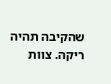שהקיבה תהיה ריקה. צוות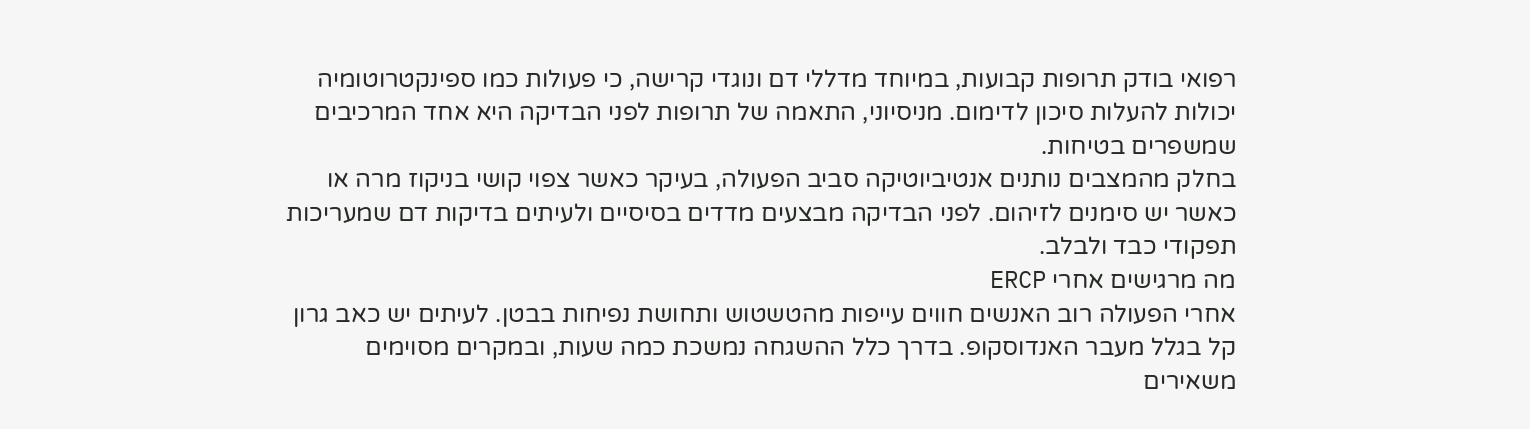רפואי בודק תרופות קבועות, במיוחד מדללי דם ונוגדי קרישה, כי פעולות כמו ספינקטרוטומיה יכולות להעלות סיכון לדימום. מניסיוני, התאמה של תרופות לפני הבדיקה היא אחד המרכיבים שמשפרים בטיחות.
בחלק מהמצבים נותנים אנטיביוטיקה סביב הפעולה, בעיקר כאשר צפוי קושי בניקוז מרה או כאשר יש סימנים לזיהום. לפני הבדיקה מבצעים מדדים בסיסיים ולעיתים בדיקות דם שמעריכות תפקודי כבד ולבלב.
מה מרגישים אחרי ERCP
אחרי הפעולה רוב האנשים חווים עייפות מהטשטוש ותחושת נפיחות בבטן. לעיתים יש כאב גרון קל בגלל מעבר האנדוסקופ. בדרך כלל ההשגחה נמשכת כמה שעות, ובמקרים מסוימים משאירים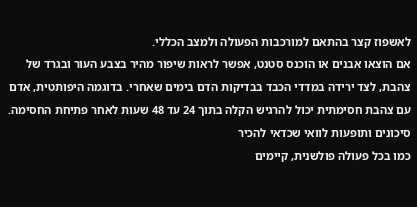לאשפוז קצר בהתאם למורכבות הפעולה ולמצב הכללי.
אם הוצאו אבנים או הוכנס סטנט, אפשר לראות שיפור מהיר בצבע העור ובגרד של צהבת, לצד ירידה במדדי הכבד בבדיקות הדם בימים שאחרי. בדוגמה היפותטית, אדם עם צהבת חסימתית יכול להרגיש הקלה בתוך 24 עד 48 שעות לאחר פתיחת החסימה.
סיכונים ותופעות לוואי שכדאי להכיר
כמו בכל פעולה פולשנית, קיימים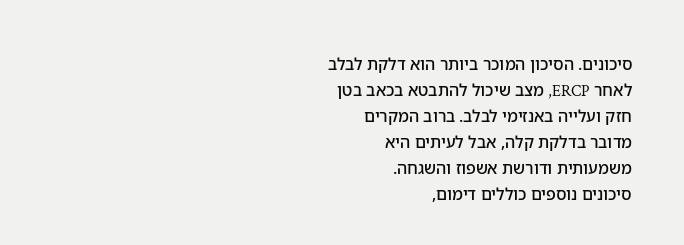סיכונים. הסיכון המוכר ביותר הוא דלקת לבלב לאחר ERCP, מצב שיכול להתבטא בכאב בטן חזק ועלייה באנזימי לבלב. ברוב המקרים מדובר בדלקת קלה, אבל לעיתים היא משמעותית ודורשת אשפוז והשגחה.
סיכונים נוספים כוללים דימום,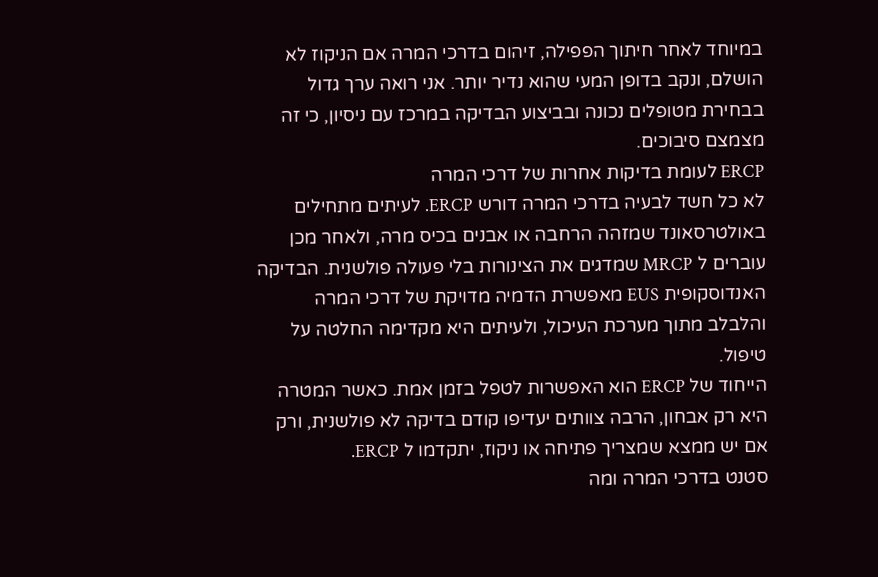במיוחד לאחר חיתוך הפפילה, זיהום בדרכי המרה אם הניקוז לא הושלם, ונקב בדופן המעי שהוא נדיר יותר. אני רואה ערך גדול בבחירת מטופלים נכונה ובביצוע הבדיקה במרכז עם ניסיון, כי זה מצמצם סיבוכים.
ERCP לעומת בדיקות אחרות של דרכי המרה
לא כל חשד לבעיה בדרכי המרה דורש ERCP. לעיתים מתחילים באולטרסאונד שמזהה הרחבה או אבנים בכיס מרה, ולאחר מכן עוברים ל MRCP שמדגים את הצינורות בלי פעולה פולשנית. הבדיקה האנדוסקופית EUS מאפשרת הדמיה מדויקת של דרכי המרה והלבלב מתוך מערכת העיכול, ולעיתים היא מקדימה החלטה על טיפול.
הייחוד של ERCP הוא האפשרות לטפל בזמן אמת. כאשר המטרה היא רק אבחון, הרבה צוותים יעדיפו קודם בדיקה לא פולשנית, ורק אם יש ממצא שמצריך פתיחה או ניקוז, יתקדמו ל ERCP.
סטנט בדרכי המרה ומה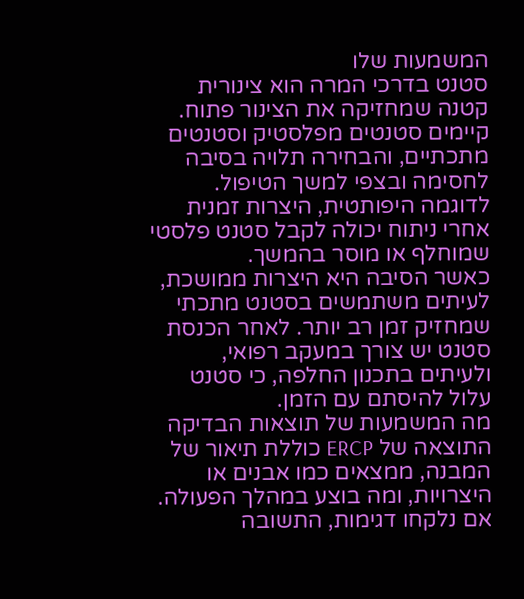המשמעות שלו
סטנט בדרכי המרה הוא צינורית קטנה שמחזיקה את הצינור פתוח. קיימים סטנטים מפלסטיק וסטנטים מתכתיים, והבחירה תלויה בסיבה לחסימה ובצפי למשך הטיפול. לדוגמה היפותטית, היצרות זמנית אחרי ניתוח יכולה לקבל סטנט פלסטי שמוחלף או מוסר בהמשך.
כאשר הסיבה היא היצרות ממושכת, לעיתים משתמשים בסטנט מתכתי שמחזיק זמן רב יותר. לאחר הכנסת סטנט יש צורך במעקב רפואי, ולעיתים בתכנון החלפה, כי סטנט עלול להיסתם עם הזמן.
מה המשמעות של תוצאות הבדיקה
התוצאה של ERCP כוללת תיאור של המבנה, ממצאים כמו אבנים או היצרויות, ומה בוצע במהלך הפעולה. אם נלקחו דגימות, התשובה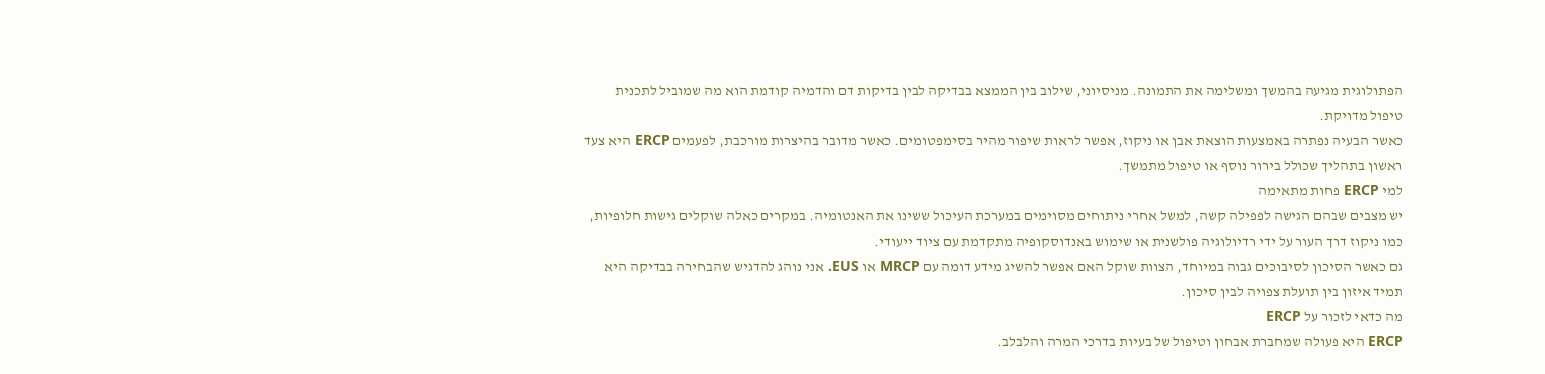הפתולוגית מגיעה בהמשך ומשלימה את התמונה. מניסיוני, שילוב בין הממצא בבדיקה לבין בדיקות דם והדמיה קודמת הוא מה שמוביל לתכנית טיפול מדויקת.
כאשר הבעיה נפתרה באמצעות הוצאת אבן או ניקוז, אפשר לראות שיפור מהיר בסימפטומים. כאשר מדובר בהיצרות מורכבת, לפעמים ERCP היא צעד ראשון בתהליך שכולל בירור נוסף או טיפול מתמשך.
למי ERCP פחות מתאימה
יש מצבים שבהם הגישה לפפילה קשה, למשל אחרי ניתוחים מסוימים במערכת העיכול ששינו את האנטומיה. במקרים כאלה שוקלים גישות חלופיות, כמו ניקוז דרך העור על ידי רדיולוגיה פולשנית או שימוש באנדוסקופיה מתקדמת עם ציוד ייעודי.
גם כאשר הסיכון לסיבוכים גבוה במיוחד, הצוות שוקל האם אפשר להשיג מידע דומה עם MRCP או EUS. אני נוהג להדגיש שהבחירה בבדיקה היא תמיד איזון בין תועלת צפויה לבין סיכון.
מה כדאי לזכור על ERCP
ERCP היא פעולה שמחברת אבחון וטיפול של בעיות בדרכי המרה והלבלב.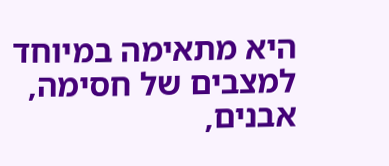היא מתאימה במיוחד למצבים של חסימה, אבנים,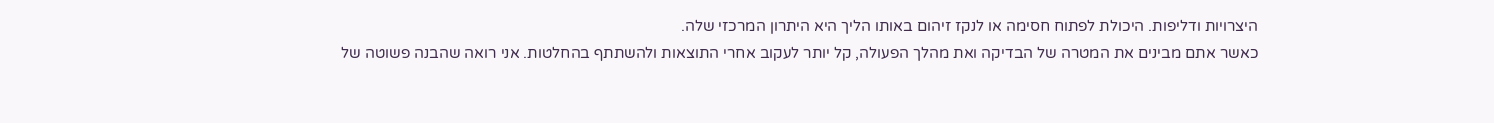היצרויות ודליפות. היכולת לפתוח חסימה או לנקז זיהום באותו הליך היא היתרון המרכזי שלה.
כאשר אתם מבינים את המטרה של הבדיקה ואת מהלך הפעולה, קל יותר לעקוב אחרי התוצאות ולהשתתף בהחלטות. אני רואה שהבנה פשוטה של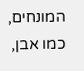המונחים, כמו אבן,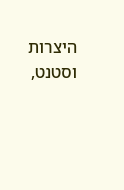היצרות וסטנט,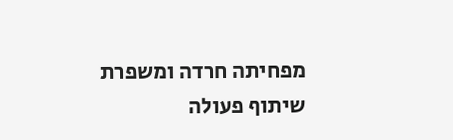מפחיתה חרדה ומשפרת שיתוף פעולה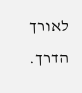לאורך הדרך.